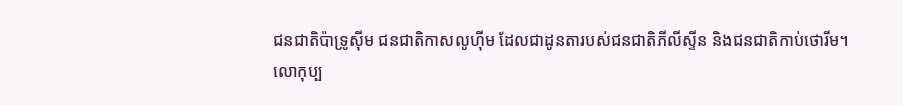ជនជាតិប៉ាទ្រូស៊ីម ជនជាតិកាសលូហ៊ីម ដែលជាដូនតារបស់ជនជាតិភីលីស្ទីន និងជនជាតិកាប់ថោរីម។
លោកុប្ប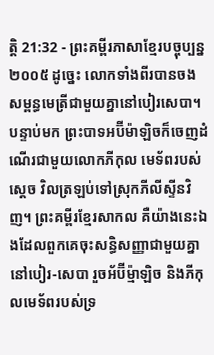ត្តិ 21:32 - ព្រះគម្ពីរភាសាខ្មែរបច្ចុប្បន្ន ២០០៥ ដូច្នេះ លោកទាំងពីរបានចងសម្ពន្ធមេត្រីជាមួយគ្នានៅបៀរសេបា។ បន្ទាប់មក ព្រះបាទអប៊ីម៉ាឡិចក៏ចេញដំណើរជាមួយលោកភីកុល មេទ័ពរបស់ស្ដេច វិលត្រឡប់ទៅស្រុកភីលីស្ទីនវិញ។ ព្រះគម្ពីរខ្មែរសាកល គឺយ៉ាងនេះឯងដែលពួកគេចុះសន្ធិសញ្ញាជាមួយគ្នានៅបៀរ-សេបា រួចអ័ប៊ីម្ម៉ាឡិច និងភីកុលមេទ័ពរបស់ទ្រ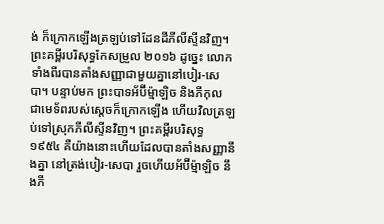ង់ ក៏ក្រោកឡើងត្រឡប់ទៅដែនដីភីលីស្ទីនវិញ។ ព្រះគម្ពីរបរិសុទ្ធកែសម្រួល ២០១៦ ដូច្នេះ លោកទាំងពីរបានតាំងសញ្ញាជាមួយគ្នានៅបៀរ-សេបា។ បន្ទាប់មក ព្រះបាទអ័ប៊ីម៉្មាឡិច និងភីកុល ជាមេទ័ពរបស់ស្ដេចក៏ក្រោកឡើង ហើយវិលត្រឡប់ទៅស្រុកភីលីស្ទីនវិញ។ ព្រះគម្ពីរបរិសុទ្ធ ១៩៥៤ គឺយ៉ាងនោះហើយដែលបានតាំងសញ្ញានឹងគ្នា នៅត្រង់បៀរ-សេបា រួចហើយអ័ប៊ីម៉្មាឡិច នឹងភី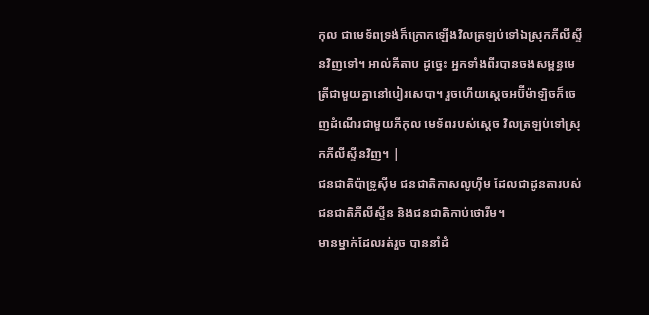កុល ជាមេទ័ពទ្រង់ក៏ក្រោកឡើងវិលត្រឡប់ទៅឯស្រុកភីលីស្ទីនវិញទៅ។ អាល់គីតាប ដូច្នេះ អ្នកទាំងពីរបានចងសម្ពន្ធមេត្រីជាមួយគ្នានៅបៀរសេបា។ រួចហើយស្តេចអប៊ីម៉ាឡិចក៏ចេញដំណើរជាមួយភីកុល មេទ័ពរបស់ស្តេច វិលត្រឡប់ទៅស្រុកភីលីស្ទីនវិញ។ |
ជនជាតិប៉ាទ្រូស៊ីម ជនជាតិកាសលូហ៊ីម ដែលជាដូនតារបស់ជនជាតិភីលីស្ទីន និងជនជាតិកាប់ថោរីម។
មានម្នាក់ដែលរត់រួច បាននាំដំ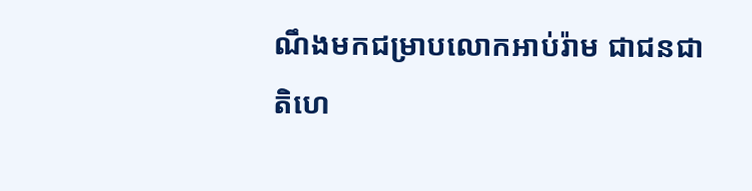ណឹងមកជម្រាបលោកអាប់រ៉ាម ជាជនជាតិហេ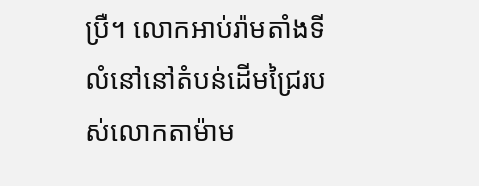ប្រឺ។ លោកអាប់រ៉ាមតាំងទីលំនៅនៅតំបន់ដើមជ្រៃរបស់លោកតាម៉ាម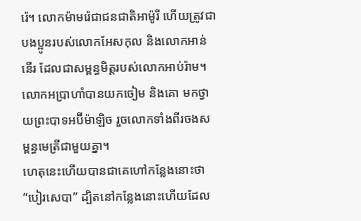រ៉េ។ លោកម៉ាមរ៉េជាជនជាតិអាម៉ូរី ហើយត្រូវជាបងប្អូនរបស់លោកអែសកុល និងលោកអាន់នើរ ដែលជាសម្ពន្ធមិត្តរបស់លោកអាប់រ៉ាម។
លោកអប្រាហាំបានយកចៀម និងគោ មកថ្វាយព្រះបាទអប៊ីម៉ាឡិច រួចលោកទាំងពីរចងសម្ពន្ធមេត្រីជាមួយគ្នា។
ហេតុនេះហើយបានជាគេហៅកន្លែងនោះថា “បៀរសេបា” ដ្បិតនៅកន្លែងនោះហើយដែល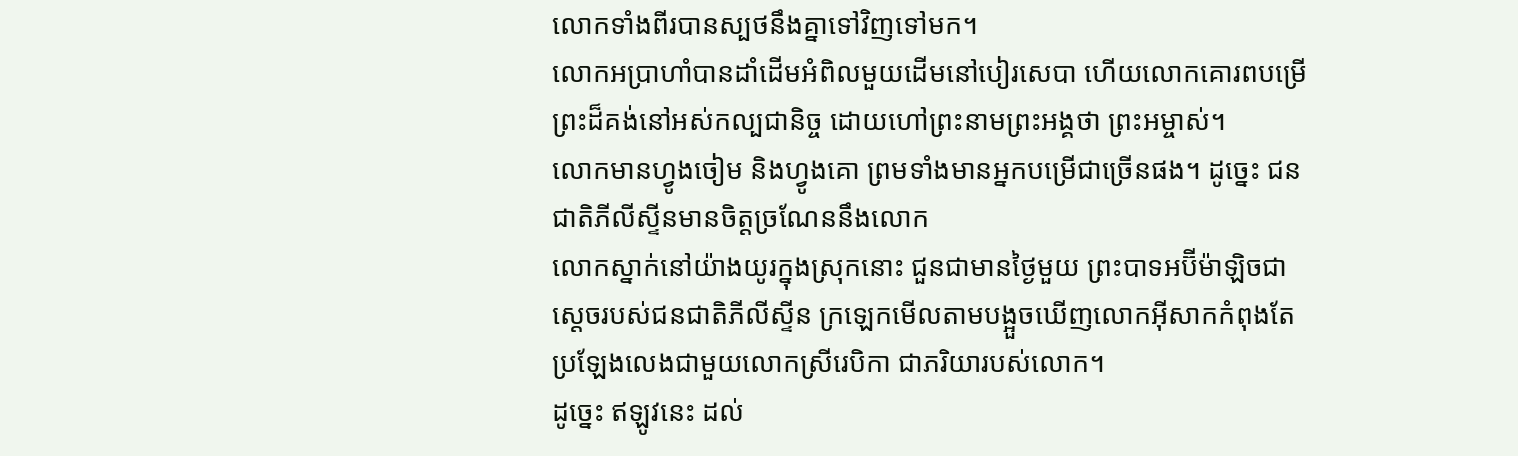លោកទាំងពីរបានស្បថនឹងគ្នាទៅវិញទៅមក។
លោកអប្រាហាំបានដាំដើមអំពិលមួយដើមនៅបៀរសេបា ហើយលោកគោរពបម្រើព្រះដ៏គង់នៅអស់កល្បជានិច្ច ដោយហៅព្រះនាមព្រះអង្គថា ព្រះអម្ចាស់។
លោកមានហ្វូងចៀម និងហ្វូងគោ ព្រមទាំងមានអ្នកបម្រើជាច្រើនផង។ ដូច្នេះ ជនជាតិភីលីស្ទីនមានចិត្តច្រណែននឹងលោក
លោកស្នាក់នៅយ៉ាងយូរក្នុងស្រុកនោះ ជួនជាមានថ្ងៃមួយ ព្រះបាទអប៊ីម៉ាឡិចជាស្ដេចរបស់ជនជាតិភីលីស្ទីន ក្រឡេកមើលតាមបង្អួចឃើញលោកអ៊ីសាកកំពុងតែប្រឡែងលេងជាមួយលោកស្រីរេបិកា ជាភរិយារបស់លោក។
ដូច្នេះ ឥឡូវនេះ ដល់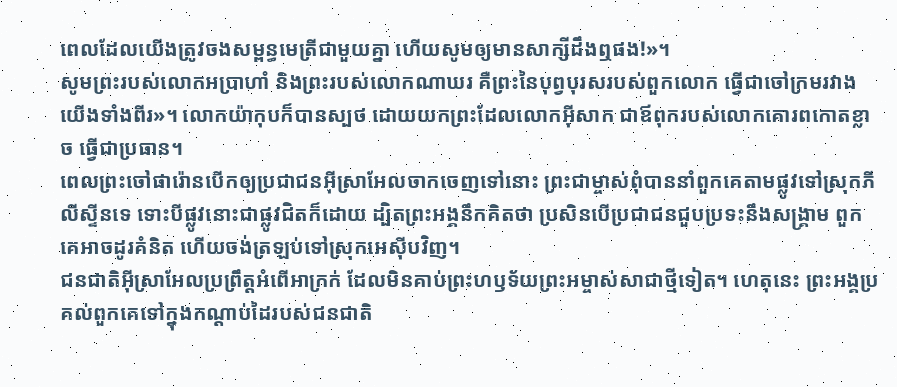ពេលដែលយើងត្រូវចងសម្ពន្ធមេត្រីជាមួយគ្នា ហើយសូមឲ្យមានសាក្សីដឹងឮផង!»។
សូមព្រះរបស់លោកអប្រាហាំ និងព្រះរបស់លោកណាឃរ គឺព្រះនៃបុព្វបុរសរបស់ពួកលោក ធ្វើជាចៅក្រមរវាងយើងទាំងពីរ»។ លោកយ៉ាកុបក៏បានស្បថ ដោយយកព្រះដែលលោកអ៊ីសាក ជាឪពុករបស់លោកគោរពកោតខ្លាច ធ្វើជាប្រធាន។
ពេលព្រះចៅផារ៉ោនបើកឲ្យប្រជាជនអ៊ីស្រាអែលចាកចេញទៅនោះ ព្រះជាម្ចាស់ពុំបាននាំពួកគេតាមផ្លូវទៅស្រុកភីលីស្ទីនទេ ទោះបីផ្លូវនោះជាផ្លូវជិតក៏ដោយ ដ្បិតព្រះអង្គនឹកគិតថា ប្រសិនបើប្រជាជនជួបប្រទះនឹងសង្គ្រាម ពួកគេអាចដូរគំនិត ហើយចង់ត្រឡប់ទៅស្រុកអេស៊ីបវិញ។
ជនជាតិអ៊ីស្រាអែលប្រព្រឹត្តអំពើអាក្រក់ ដែលមិនគាប់ព្រះហឫទ័យព្រះអម្ចាស់សាជាថ្មីទៀត។ ហេតុនេះ ព្រះអង្គប្រគល់ពួកគេទៅក្នុងកណ្ដាប់ដៃរបស់ជនជាតិ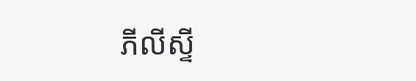ភីលីស្ទី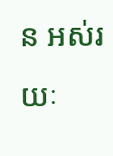ន អស់រយៈ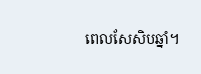ពេលសែសិបឆ្នាំ។